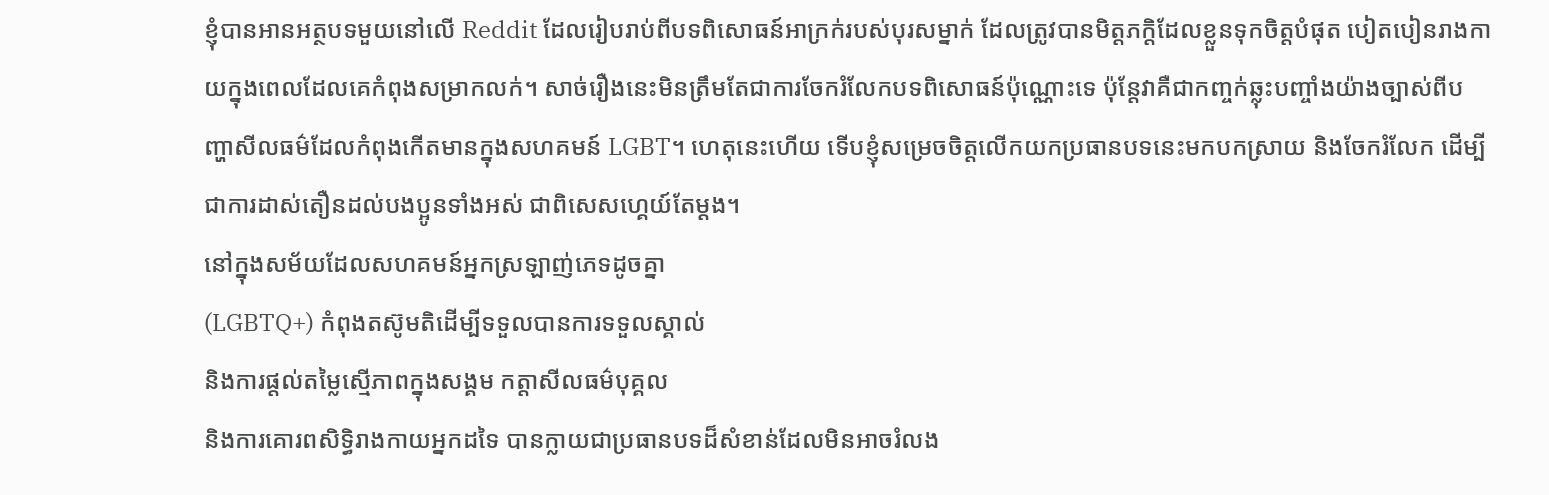ខ្ញុំបានអានអត្ថបទមួយនៅលើ Reddit ដែលរៀបរាប់ពីបទពិសោធន៍អាក្រក់របស់បុរសម្នាក់ ដែលត្រូវបានមិត្តភក្តិដែលខ្លួនទុកចិត្តបំផុត បៀតបៀនរាងកាយក្នុងពេលដែលគេកំពុងសម្រាកលក់។ សាច់រឿងនេះមិនត្រឹមតែជាការចែករំលែកបទពិសោធន៍ប៉ុណ្ណោះទេ ប៉ុន្តែវាគឺជាកញ្ចក់ឆ្លុះបញ្ចាំងយ៉ាងច្បាស់ពីបញ្ហាសីលធម៌ដែលកំពុងកើតមានក្នុងសហគមន៍ LGBT។ ហេតុនេះហើយ ទើបខ្ញុំសម្រេចចិត្តលើកយកប្រធានបទនេះមកបកស្រាយ និងចែករំលែក ដើម្បីជាការដាស់តឿនដល់បងប្អូនទាំងអស់ ជាពិសេសហ្គេយ៍តែម្ដង។
នៅក្នុងសម័យដែលសហគមន៍អ្នកស្រឡាញ់ភេទដូចគ្នា
(LGBTQ+) កំពុងតស៊ូមតិដើម្បីទទួលបានការទទួលស្គាល់
និងការផ្តល់តម្លៃស្មើភាពក្នុងសង្គម កត្តាសីលធម៌បុគ្គល
និងការគោរពសិទ្ធិរាងកាយអ្នកដទៃ បានក្លាយជាប្រធានបទដ៏សំខាន់ដែលមិនអាចរំលង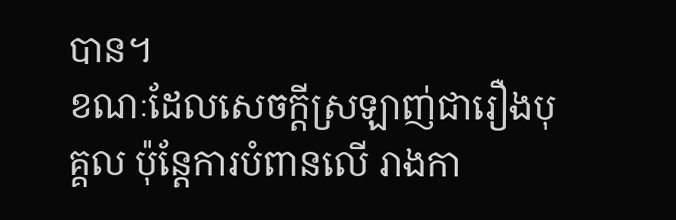បាន។
ខណៈដែលសេចក្តីស្រឡាញ់ជារឿងបុគ្គល ប៉ុន្តែការបំពានលើ រាងកា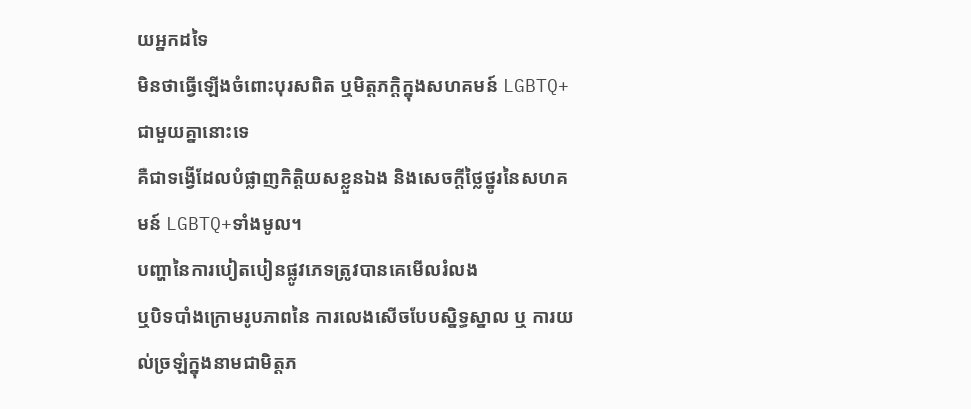យអ្នកដទៃ
មិនថាធ្វើឡើងចំពោះបុរសពិត ឬមិត្តភក្តិក្នុងសហគមន៍ LGBTQ+ជាមួយគ្នានោះទេ
គឺជាទង្វើដែលបំផ្លាញកិត្តិយសខ្លួនឯង និងសេចក្តីថ្លៃថ្នូរនៃសហគមន៍ LGBTQ+ទាំងមូល។
បញ្ហានៃការបៀតបៀនផ្លូវភេទត្រូវបានគេមើលរំលង
ឬបិទបាំងក្រោមរូបភាពនៃ ការលេងសើចបែបស្និទ្ធស្នាល ឬ ការយល់ច្រឡំក្នុងនាមជាមិត្តភ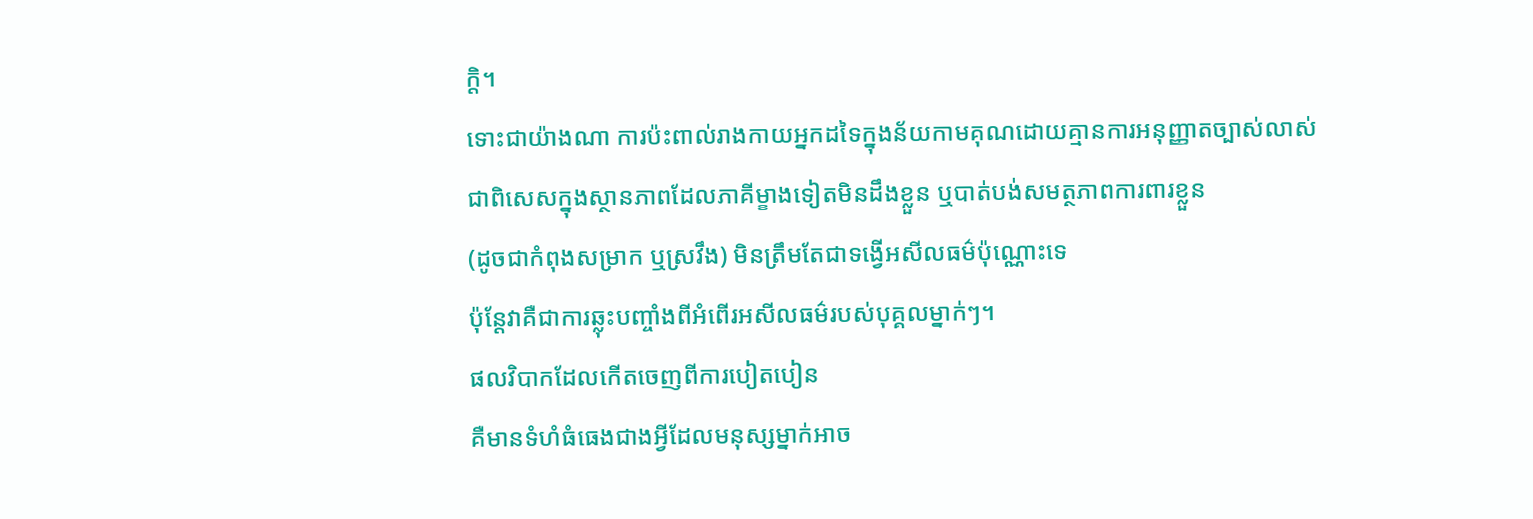ក្តិ។
ទោះជាយ៉ាងណា ការប៉ះពាល់រាងកាយអ្នកដទៃក្នុងន័យកាមគុណដោយគ្មានការអនុញ្ញាតច្បាស់លាស់
ជាពិសេសក្នុងស្ថានភាពដែលភាគីម្ខាងទៀតមិនដឹងខ្លួន ឬបាត់បង់សមត្ថភាពការពារខ្លួន
(ដូចជាកំពុងសម្រាក ឬស្រវឹង) មិនត្រឹមតែជាទង្វើអសីលធម៌ប៉ុណ្ណោះទេ
ប៉ុន្តែវាគឺជាការឆ្លុះបញ្ចាំងពីអំពើរអសីលធម៌របស់បុគ្គលម្នាក់ៗ។
ផលវិបាកដែលកើតចេញពីការបៀតបៀន
គឺមានទំហំធំធេងជាងអ្វីដែលមនុស្សម្នាក់អាច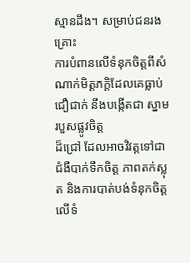ស្មានដឹង។ សម្រាប់ជនរងគ្រោះ
ការបំពានលើទំនុកចិត្តពីសំណាក់មិត្តភក្តិដែលគេធ្លាប់ជឿជាក់ នឹងបង្កើតជា ស្នាមរបួសផ្លូវចិត្ត
ដ៏ជ្រៅ ដែលអាចវិវត្តទៅជាជំងឺបាក់ទឹកចិត្ត ភាពតក់ស្លុត និងការបាត់បង់ទំនុកចិត្តលើទំ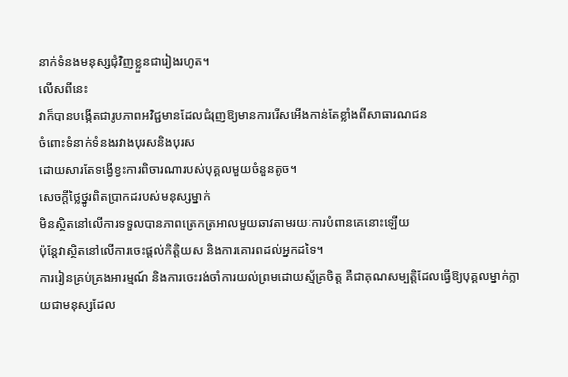នាក់ទំនងមនុស្សជុំវិញខ្លួនជារៀងរហូត។
លើសពីនេះ
វាក៏បានបង្កើតជារូបភាពអវិជ្ជមានដែលជំរុញឱ្យមានការរើសអើងកាន់តែខ្លាំងពីសាធារណជន
ចំពោះទំនាក់ទំនងរវាងបុរសនិងបុរស
ដោយសារតែទង្វើខ្វះការពិចារណារបស់បុគ្គលមួយចំនួនតូច។
សេចក្តីថ្លៃថ្នូរពិតប្រាកដរបស់មនុស្សម្នាក់
មិនស្ថិតនៅលើការទទួលបានភាពត្រេកត្រអាលមួយឆាវតាមរយៈការបំពានគេនោះឡើយ
ប៉ុន្តែវាស្ថិតនៅលើការចេះផ្តល់កិត្តិយស និងការគោរពដល់អ្នកដទៃ។
ការរៀនគ្រប់គ្រងអារម្មណ៍ និងការចេះរង់ចាំការយល់ព្រមដោយស្ម័គ្រចិត្ត គឺជាគុណសម្បត្តិដែលធ្វើឱ្យបុគ្គលម្នាក់ក្លាយជាមនុស្សដែល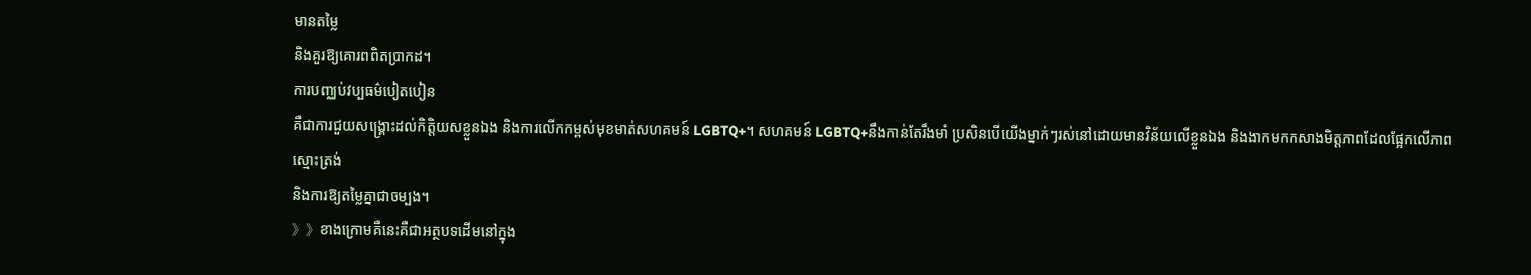មានតម្លៃ
និងគួរឱ្យគោរពពិតប្រាកដ។
ការបញ្ឈប់វប្បធម៌បៀតបៀន
គឺជាការជួយសង្គ្រោះដល់កិត្តិយសខ្លួនឯង និងការលើកកម្ពស់មុខមាត់សហគមន៍ LGBTQ+។ សហគមន៍ LGBTQ+នឹងកាន់តែរឹងមាំ ប្រសិនបើយើងម្នាក់ៗរស់នៅដោយមានវិន័យលើខ្លួនឯង និងងាកមកកសាងមិត្តភាពដែលផ្អែកលើភាពស្មោះត្រង់
និងការឱ្យតម្លៃគ្នាជាចម្បង។
》》ខាងក្រោមគឺនេះគឺជាអត្ថបទដើមនៅក្នុង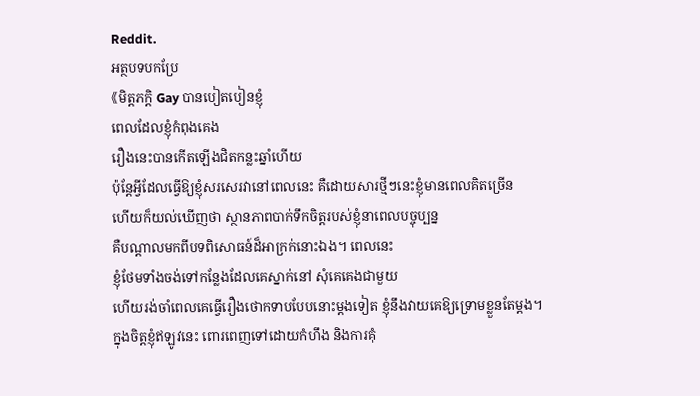Reddit.
អត្ថបទបកប្រែ
《មិត្តភក្តិ Gay បានបៀតបៀនខ្ញុំ
ពេលដែលខ្ញុំកំពុងគេង
រឿងនេះបានកើតឡើងជិតកន្លះឆ្នាំហើយ
ប៉ុន្តែអ្វីដែលធ្វើឱ្យខ្ញុំសរសេរវានៅពេលនេះ គឺដោយសារថ្មីៗនេះខ្ញុំមានពេលគិតច្រើន
ហើយក៏យល់ឃើញថា ស្ថានភាពបាក់ទឹកចិត្តរបស់ខ្ញុំនាពេលបច្ចុប្បន្ន
គឺបណ្តាលមកពីបទពិសោធន៍ដ៏អាក្រក់នោះឯង។ ពេលនេះ
ខ្ញុំថែមទាំងចង់ទៅកន្លែងដែលគេស្នាក់នៅ សុំគេគេងជាមួយ
ហើយរង់ចាំពេលគេធ្វើរឿងថោកទាបបែបនោះម្តងទៀត ខ្ញុំនឹងវាយគេឱ្យទ្រោមខ្លួនតែម្តង។
ក្នុងចិត្តខ្ញុំឥឡូវនេះ ពោរពេញទៅដោយកំហឹង និងការគុំ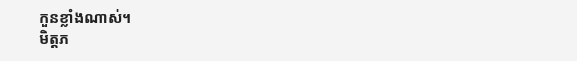កួនខ្លាំងណាស់។
មិត្តភ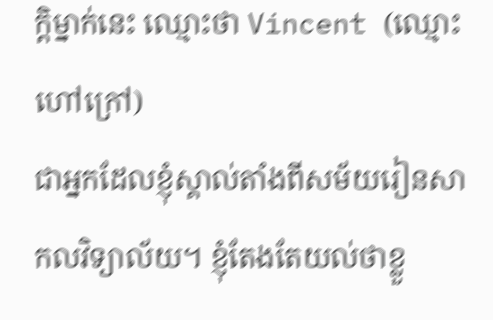ក្តិម្នាក់នេះ ឈ្មោះថា Vincent (ឈ្មោះហៅក្រៅ)
ជាអ្នកដែលខ្ញុំស្គាល់តាំងពីសម័យរៀនសាកលវិទ្យាល័យ។ ខ្ញុំតែងតែយល់ថាខ្លួ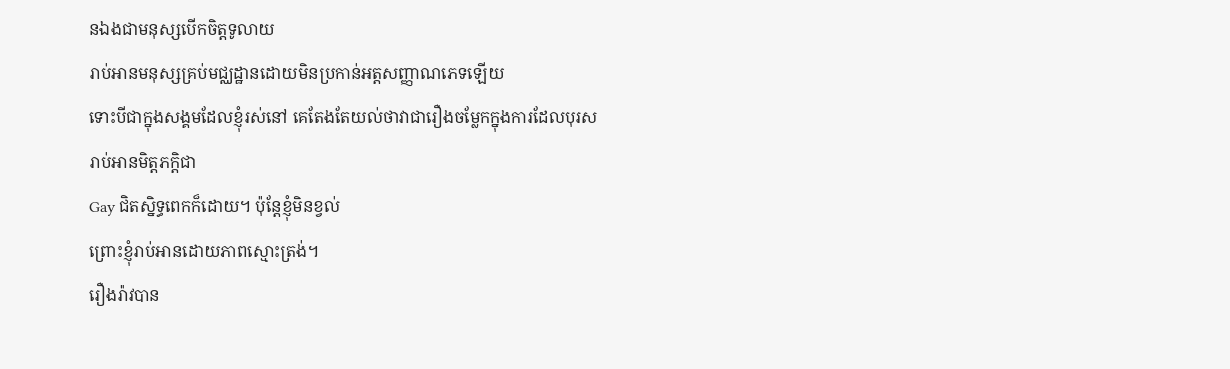នឯងជាមនុស្សបើកចិត្តទូលាយ
រាប់អានមនុស្សគ្រប់មជ្ឈដ្ឋានដោយមិនប្រកាន់អត្តសញ្ញាណភេទឡើយ
ទោះបីជាក្នុងសង្គមដែលខ្ញុំរស់នៅ គេតែងតែយល់ថាវាជារឿងចម្លែកក្នុងការដែលបុរសរាប់អានមិត្តភក្តិជា
Gay ជិតស្និទ្ធពេកក៏ដោយ។ ប៉ុន្តែខ្ញុំមិនខ្វល់
ព្រោះខ្ញុំរាប់អានដោយភាពស្មោះត្រង់។
រឿងរ៉ាវបាន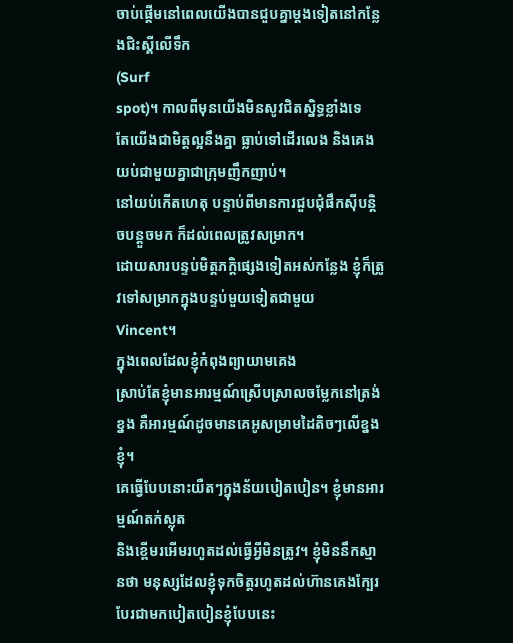ចាប់ផ្តើមនៅពេលយើងបានជួបគ្នាម្ដងទៀតនៅកន្លែងជិះស្គីលើទឹក
(Surf
spot)។ កាលពីមុនយើងមិនសូវជិតស្និទ្ធខ្លាំងទេ
តែយើងជាមិត្តល្អនឹងគ្នា ធ្លាប់ទៅដើរលេង និងគេងយប់ជាមួយគ្នាជាក្រុមញឹកញាប់។
នៅយប់កើតហេតុ បន្ទាប់ពីមានការជួបជុំផឹកស៊ីបន្តិចបន្តួចមក ក៏ដល់ពេលត្រូវសម្រាក។
ដោយសារបន្ទប់មិត្តភក្តិផ្សេងទៀតអស់កន្លែង ខ្ញុំក៏ត្រូវទៅសម្រាកក្នុងបន្ទប់មួយទៀតជាមួយ
Vincent។
ក្នុងពេលដែលខ្ញុំកំពុងព្យាយាមគេង
ស្រាប់តែខ្ញុំមានអារម្មណ៍ស្រើបស្រាលចម្លែកនៅត្រង់ខ្នង គឺអារម្មណ៍ដូចមានគេអូសម្រាមដៃតិចៗលើខ្នងខ្ញុំ។
គេធ្វើបែបនោះយឺតៗក្នុងន័យបៀតបៀន។ ខ្ញុំមានអារម្មណ៍តក់ស្លុត
និងខ្ពើមរអើមរហូតដល់ធ្វើអ្វីមិនត្រូវ។ ខ្ញុំមិននឹកស្មានថា មនុស្សដែលខ្ញុំទុកចិត្តរហូតដល់ហ៊ានគេងក្បែរ
បែរជាមកបៀតបៀនខ្ញុំបែបនេះ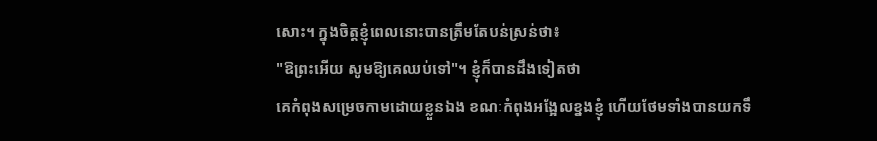សោះ។ ក្នុងចិត្តខ្ញុំពេលនោះបានត្រឹមតែបន់ស្រន់ថា៖
"ឱព្រះអើយ សូមឱ្យគេឈប់ទៅ"។ ខ្ញុំក៏បានដឹងទៀតថា
គេកំពុងសម្រេចកាមដោយខ្លួនឯង ខណៈកំពុងអង្អែលខ្នងខ្ញុំ ហើយថែមទាំងបានយកទឹ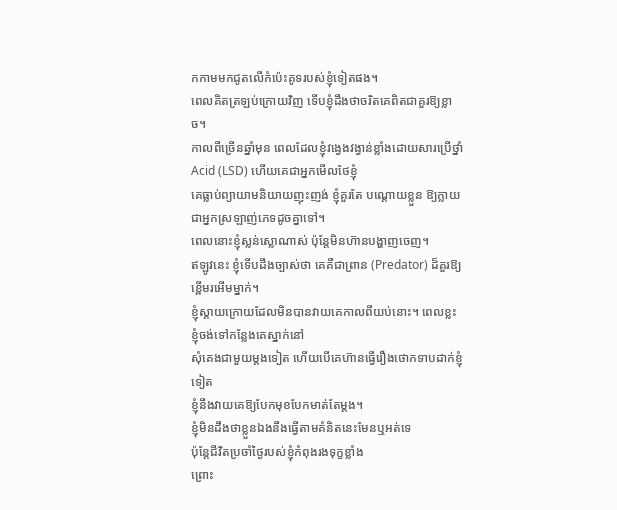កកាមមកជូតលើកំប៉េះគូទរបស់ខ្ញុំទៀតផង។
ពេលគិតត្រឡប់ក្រោយវិញ ទើបខ្ញុំដឹងថាចរិតគេពិតជាគួរឱ្យខ្លាច។
កាលពីច្រើនឆ្នាំមុន ពេលដែលខ្ញុំវង្វេងវង្វាន់ខ្លាំងដោយសារប្រើថ្នាំ Acid (LSD) ហើយគេជាអ្នកមើលថែខ្ញុំ
គេធ្លាប់ព្យាយាមនិយាយញុះញង់ ខ្ញុំគួរតែ បណ្តោយខ្លួន ឱ្យក្លាយជាអ្នកស្រឡាញ់ភេទដូចគ្នាទៅ។
ពេលនោះខ្ញុំស្លន់ស្លោណាស់ ប៉ុន្តែមិនហ៊ានបង្ហាញចេញ។
ឥឡូវនេះ ខ្ញុំទើបដឹងច្បាស់ថា គេគឺជាព្រាន (Predator) ដ៏គួរឱ្យខ្ពើមរអើមម្នាក់។
ខ្ញុំស្ដាយក្រោយដែលមិនបានវាយគេកាលពីយប់នោះ។ ពេលខ្លះ ខ្ញុំចង់ទៅកន្លែងគេស្នាក់នៅ
សុំគេងជាមួយម្តងទៀត ហើយបើគេហ៊ានធ្វើរឿងថោកទាបដាក់ខ្ញុំទៀត
ខ្ញុំនឹងវាយគេឱ្យបែកមុខបែកមាត់តែម្តង។
ខ្ញុំមិនដឹងថាខ្លួនឯងនឹងធ្វើតាមគំនិតនេះមែនឬអត់ទេ
ប៉ុន្តែជីវិតប្រចាំថ្ងៃរបស់ខ្ញុំកំពុងរងទុក្ខខ្លាំង
ព្រោះ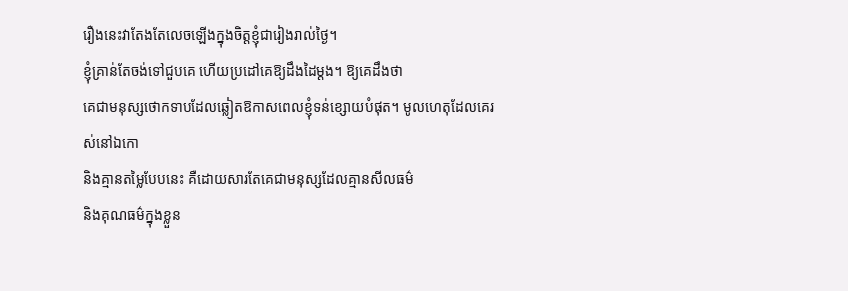រឿងនេះវាតែងតែលេចឡើងក្នុងចិត្តខ្ញុំជារៀងរាល់ថ្ងៃ។
ខ្ញុំគ្រាន់តែចង់ទៅជួបគេ ហើយប្រដៅគេឱ្យដឹងដៃម្តង។ ឱ្យគេដឹងថា
គេជាមនុស្សថោកទាបដែលឆ្លៀតឱកាសពេលខ្ញុំទន់ខ្សោយបំផុត។ មូលហេតុដែលគេរស់នៅឯកោ
និងគ្មានតម្លៃបែបនេះ គឺដោយសារតែគេជាមនុស្សដែលគ្មានសីលធម៌
និងគុណធម៌ក្នុងខ្លួន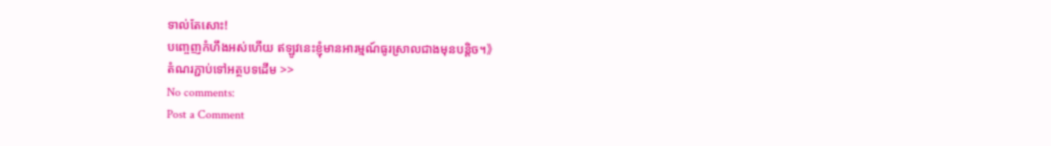ទាល់តែសោះ!
បញ្ចេញកំហឹងអស់ហើយ ឥឡូវនេះខ្ញុំមានអារម្មណ៍ធូរស្រាលជាងមុនបន្តិច។》
តំណរភ្ជាប់ទៅអត្ថបទដើម >>
No comments:
Post a Comment